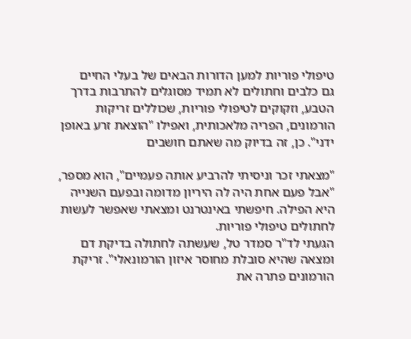טיפולי פוריות למען הדורות הבאים של בעלי החיים
גם כלבים וחתולים לא תמיד מסוגלים להתרבות בדרך הטבע, וזקוקים לטיפולי פוריות, שכוללים זריקות הורמונים, הפריה מלאכותית, ואפילו "הוצאת זרע באופן ידני". כן, זה בדיוק מה שאתם חושבים

"מצאתי זכר וניסיתי להרביע אותה פעמיים", הוא מספר, "אבל פעם אחת היה לה היריון מדומה ובפעם השנייה היא הפילה. חיפשתי באינטרנט ומצאתי שאפשר לעשות לחתולים טיפולי פוריות.
הגעתי לד"ר סמדר טל, שעשתה לחתולה בדיקת דם ומצאה שהיא סובלת מחוסר איזון הורמונאלי". זריקת הורמונים פתרה את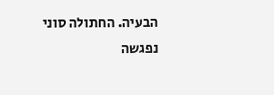הבעיה. החתולה סוני נפגשה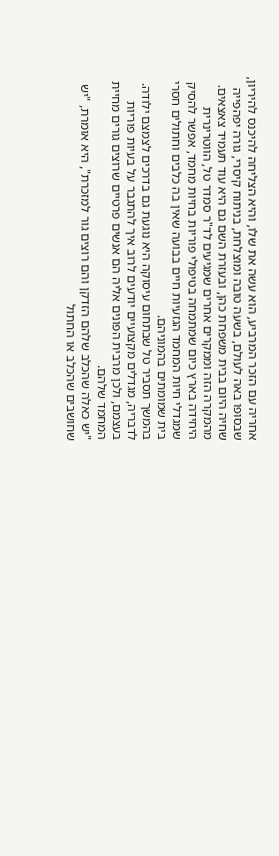אחריה עם הזכר המרביע, הוא עשה את שלו, והיא הצליחה להיכנס להיריון, שבסופו באה לעולם, בשעה טובה ומוצלחת, בניתוח קיסרי, גורה יפהפייה שחיה היום בבית משפחת כהן, ובעזרת השם גם היא עוד תעמיד צאצאים.
מהמקרה הזה וממקרים אחרים שמגיעים לד"ר סמדר טל, הווטרינרית היחידה בארץ כיום שמתמחה בטיפולי פוריות בחיות מחמד, אפשר להסיק שמגדלי חיות המחמד הגזעיות חיים בבועה שאין בה כלבים וחתולים חסרי בית שמומתים בהמוניהם.
בהמשך תסביר טל שבתחום עיסוקה היא נוגעת גם בדרכים לצמצם ילודה. לדבריה, מגדלים מקצועיים יודעים לרוב איך להתגבר על בעיות פוריות בעצמם, ולכן מרבית הפונים אליה הם אנשים פרטיים שרוצים גורים מחיית המחמד שלהם.
"יש כאלה שהכלב שלהם הזדקן והם רוצים גור למזכרת", היא אומרת, "יש שחושבים שהכלב או החתול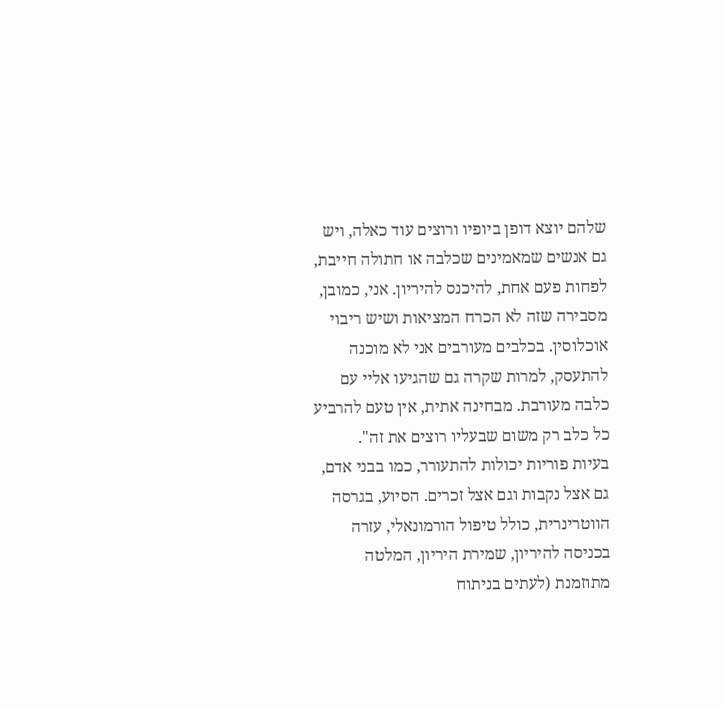שלהם יוצא דופן ביופיו ורוצים עוד כאלה, ויש גם אנשים שמאמינים שכלבה או חתולה חייבת, לפחות פעם אחת, להיכנס להיריון. אני, כמובן, מסבירה שזה לא הכרח המציאות ושיש ריבוי אוכלוסין. בכלבים מעורבים אני לא מוכנה להתעסק, למרות שקרה גם שהגיעו אליי עם כלבה מעורבת. מבחינה אתית, אין טעם להרביע כל כלב רק משום שבעליו רוצים את זה".
בעיות פוריות יכולות להתעורר, כמו בבני אדם, גם אצל נקבות וגם אצל זכרים. הסיוע, בגרסה הווטרינרית, כולל טיפול הורמונאלי, עזרה בכניסה להיריון, שמירת היריון, המלטה מתוזמנת (לעתים בניתוח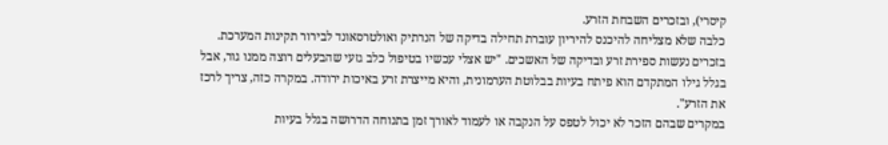קיסרי), ובזכרים השבחת הזרע.
כלבה שלא מצליחה להיכנס להיריון עוברת תחילה בדיקה של הנרתיק ואולטרסאונד לבירור תקינות המערכת. בזכרים נעשות ספירת זרע ובדיקה של האשכים. "יש אצלי עכשיו בטיפול כלב גזעי שהבעלים רוצה ממנו גור, אבל בגלל גילו המתקדם הוא פיתח בעיות בבלוטת הערמונית, והיא מייצרת זרע באיכות ירודה. במקרה כזה, צריך לרכז את הזרע".
במקרים שבהם הזכר לא יכול לטפס על הנקבה או לעמוד לאורך זמן בתנוחה הדרושה בגלל בעיות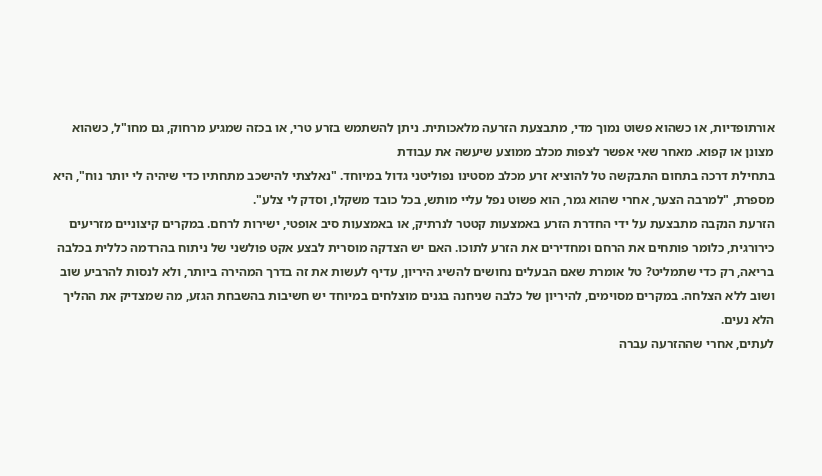אורתופדיות, או כשהוא פשוט נמוך מדי, מתבצעת הזרעה מלאכותית. ניתן להשתמש בזרע טרי, או בכזה שמגיע מרחוק, גם מחו"ל, כשהוא מצונן או קפוא. מאחר שאי אפשר לצפות מכלב ממוצע שיעשה את עבודת
בתחילת דרכה בתחום התבקשה טל להוציא זרע מכלב מסטינו נפוליטני גדול במיוחד. "נאלצתי להישכב מתחתיו כדי שיהיה לי יותר נוח", היא מספרת, "למרבה הצער, אחרי שהוא גמר, הוא פשוט נפל עליי מותש, בכל כובד משקלו, וסדק לי צלע".
הזרעת הנקבה מתבצעת על ידי החדרת הזרע באמצעות קטטר לנרתיק, או באמצעות סיב אופטי, ישירות לרחם. במקרים קיצוניים מזריעים כירורגית, כלומר פותחים את הרחם ומחדירים את הזרע לתוכו. האם יש הצדקה מוסרית לבצע אקט פולשני של ניתוח בהרדמה כללית בכלבה בריאה, רק כדי שתמליט? טל אומרת שאם הבעלים נחושים להשיג היריון, עדיף לעשות את זה בדרך המהירה ביותר, ולא לנסות להרביע שוב ושוב ללא הצלחה. במקרים מסוימים, להיריון של כלבה שניחנה בגנים מוצלחים במיוחד יש חשיבות בהשבחת הגזע, מה שמצדיק את ההליך הלא נעים.
לעתים, אחרי שההזרעה עברה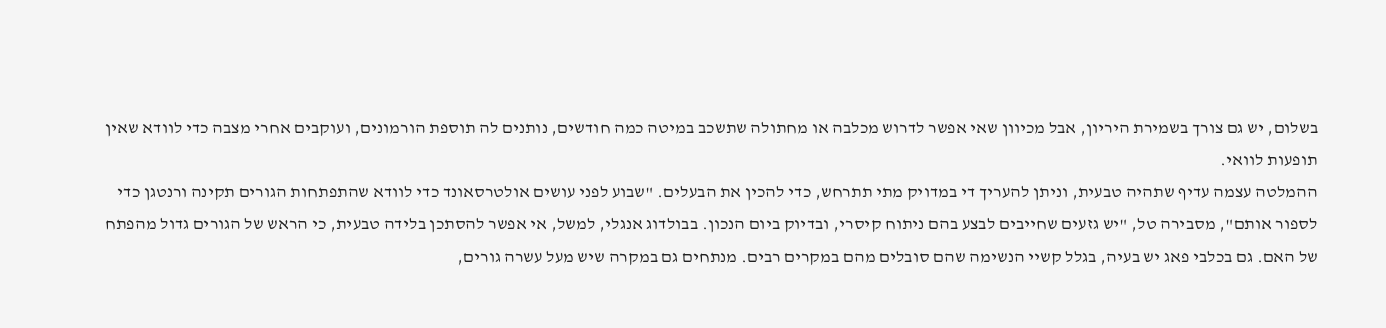בשלום, יש גם צורך בשמירת היריון, אבל מכיוון שאי אפשר לדרוש מכלבה או מחתולה שתשכב במיטה כמה חודשים, נותנים לה תוספת הורמונים, ועוקבים אחרי מצבה כדי לוודא שאין תופעות לוואי.
ההמלטה עצמה עדיף שתהיה טבעית, וניתן להעריך די במדויק מתי תתרחש, כדי להכין את הבעלים. "שבוע לפני עושים אולטרסאונד כדי לוודא שהתפתחות הגורים תקינה ורנטגן כדי לספור אותם", מסבירה טל, "יש גזעים שחייבים לבצע בהם ניתוח קיסרי, ובדיוק ביום הנכון. בבולדוג אנגלי, למשל, אי אפשר להסתכן בלידה טבעית, כי הראש של הגורים גדול מהפתח של האם. גם בכלבי פאג יש בעיה, בגלל קשיי הנשימה שהם סובלים מהם במקרים רבים. מנתחים גם במקרה שיש מעל עשרה גורים,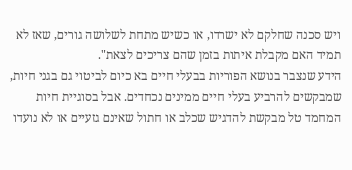ויש סכנה שחלקם לא ישרדו, או כשיש מתחת לשלושה גורים, שאז לא תמיד האם מקבלת איתות בזמן שהם צריכים לצאת".
הידע שנצבר בנושא הפוריות בבעלי חיים בא כיום לביטוי גם בגני חיות, שמבקשים להרביע בעלי חיים ממינים נכחדים. אבל בסוגיית חיות המחמד טל מבקשת להדגיש שכלב או חתול שאינם גזעיים או לא נועדו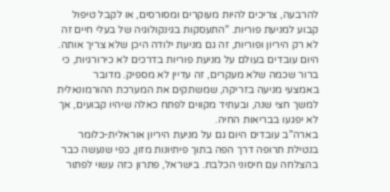להרבעה, צריכים להיות מעוקרים ומסורסים, או לקבל טיפול קבוע למניעת פוריות. "התעסקות בגינקולוגיה של בעלי חיים זה לא רק היריון ופוריות, זה גם מניעת ילודה היכן שלא צריך אותה. היום עובדים בעולם על מניעת פוריות בדרכים לא כירורגיות, כי ברור שכמה שלא מעקרים, זה עדיין לא מספיק. מדובר באמצעי מניעה בזריקה, שמשתקים את המערכת ההורמונאלית למשך חצי שנה, ובעתיד מקווים לפתח כאלה שיהיו קבועים, אך לא יפגעו בבריאות החיה.
בארה"ב עובדים היום גם על מניעת היריון אוראלית-כלומר בנטילת תרופה דרך הפה בתוך פיתיונות מזון, כפי שנעשה כבר בהצלחה עם חיסוני הכלבת. בישראל, פתרון כזה עשוי לפתור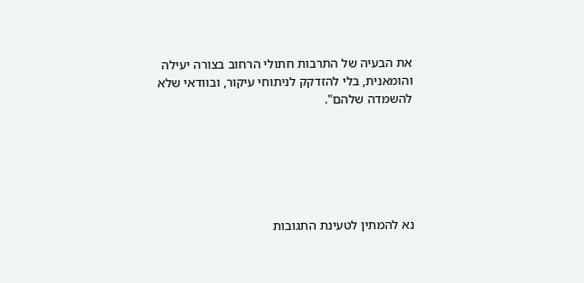את הבעיה של התרבות חתולי הרחוב בצורה יעילה והומאנית, בלי להזדקק לניתוחי עיקור, ובוודאי שלא להשמדה שלהם".






נא להמתין לטעינת התגובות